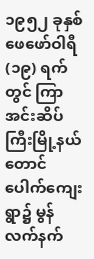၁၉၅၂ ခုနှစ် ဖေဖော်ဝါရီ (၁၉) ရက်တွင် ကြာအင်းဆိပ်ကြီးမြို့နယ် တောင်ပေါက်ကျေးရွာ၌ မွန်လက်နက်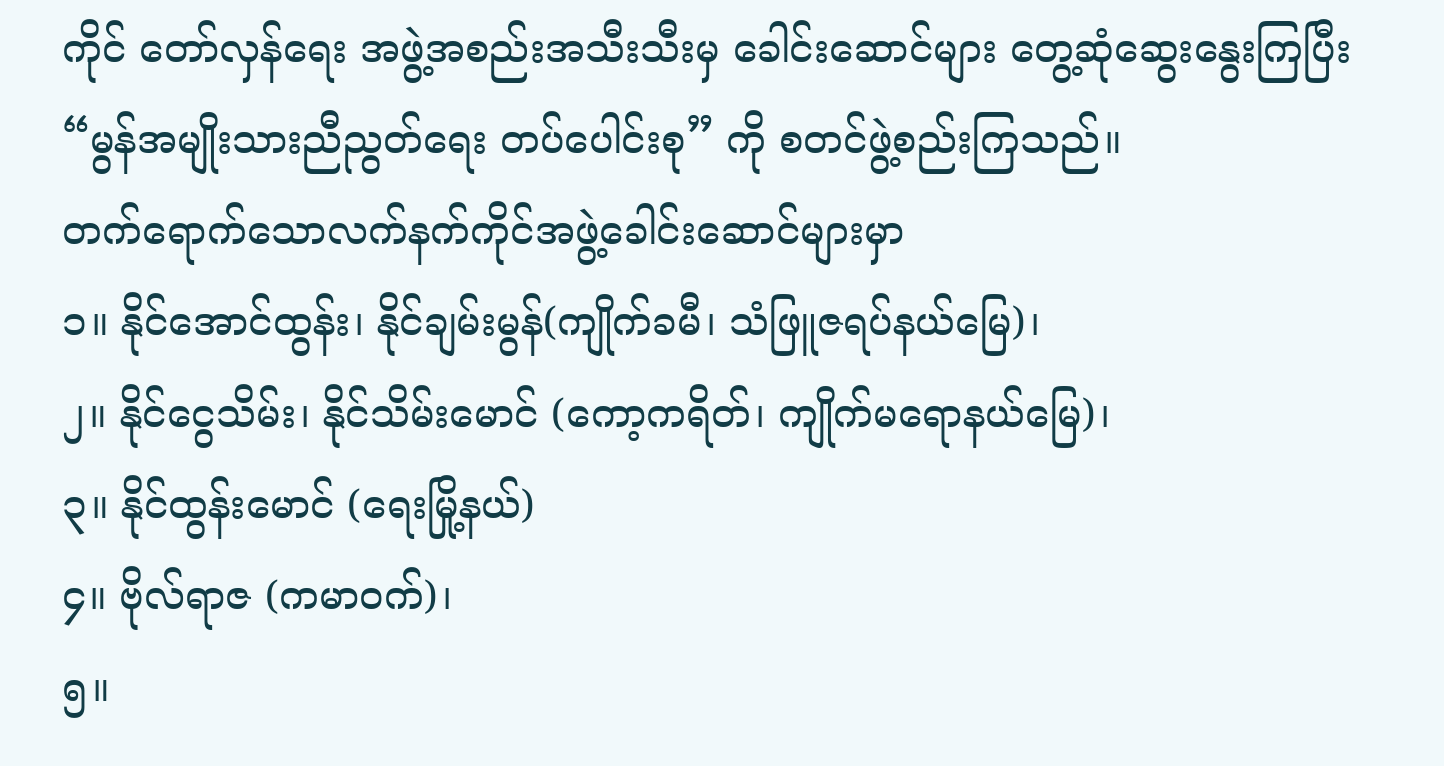ကိုင် တော်လှန်ရေး အဖွဲ့အစည်းအသီးသီးမှ ခေါင်းဆောင်များ တွေ့ဆုံဆွေးနွေးကြပြီး “မွန်အမျိုးသားညီညွတ်ရေး တပ်ပေါင်းစု” ကို စတင်ဖွဲ့စည်းကြသည်။
တက်ရောက်သောလက်နက်ကိုင်အဖွဲ့ခေါင်းဆောင်များမှာ
၁။ နိုင်အောင်ထွန်း၊ နိုင်ချမ်းမွန်(ကျိုက်ခမီ၊ သံဖြူဇရပ်နယ်မြေ)၊
၂။ နိုင်ငွေသိမ်း၊ နိုင်သိမ်းမောင် (ကော့ကရိတ်၊ ကျိုက်မရောနယ်မြေ)၊
၃။ နိုင်ထွန်းမောင် (ရေးမြို့နယ်)
၄။ ဗိုလ်ရာဇ (ကမာဝက်)၊
၅။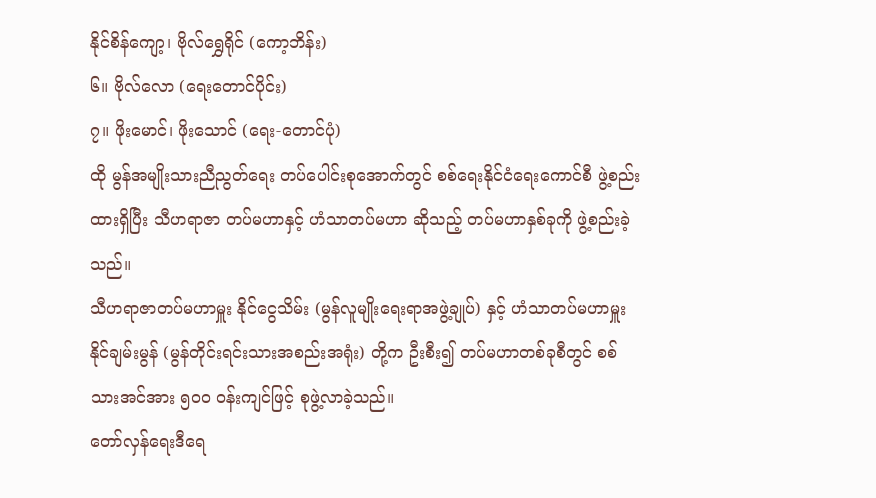နိုင်စိန်ကျော့၊ ဗိုလ်ရွှေရိုင် (ကော့ဘိန်း)
၆။ ဗိုလ်လော (ရေးတောင်ပိုင်း)
၇။ ဖိုးမောင်၊ ဖိုးသောင် (ရေး-တောင်ပုံ)
ထို မွန်အမျိုးသားညီညွတ်ရေး တပ်ပေါင်းစုအောက်တွင် စစ်ရေးနိုင်ငံရေးကောင်စီ ဖွဲ့စည်းထားရှိပြီး သီဟရာဇာ တပ်မဟာနှင့် ဟံသာတပ်မဟာ ဆိုသည့် တပ်မဟာနှစ်ခုကို ဖွဲ့စည်းခဲ့သည်။
သီဟရာဇာတပ်မဟာမှူး နိုင်ငွေသိမ်း (မွန်လူမျိုးရေးရာအဖွဲ့ချုပ်) နှင့် ဟံသာတပ်မဟာမှူး နိုင်ချမ်းမွန် (မွန်တိုင်းရင်းသားအစည်းအရုံး) တို့က ဦးစီး၍ တပ်မဟာတစ်ခုစီတွင် စစ်သားအင်အား ၅၀၀ ဝန်းကျင်ဖြင့် စုဖွဲ့လာခဲ့သည်။
တော်လှန်ရေးဒီရေ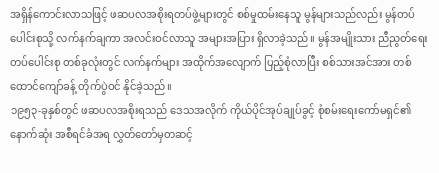အရှိန်ကောင်းလာသဖြင့် ဖဆပလအစိုးရတပ်ဖွဲ့များတွင် စစ်မှုထမ်းနေသူ မွန်များသည်လည်း မွန်တပ်ပေါင်းစုသို့ လက်နက်ချကာ အလင်းဝင်လာသူ အများအပြား ရှိလာခဲ့သည်။ မွန်အမျိုးသား ညီညွတ်ရေး တပ်ပေါင်းစု တစ်ခုလုံးတွင် လက်နက်များ အထိုက်အလျောက် ပြည့်စုံလာပြီး စစ်သားအင်အား တစ်ထောင်ကျော်ခန့် တိုက်ပွဲဝင် နိုင်ခဲ့သည်။
၁၉၅၃-ခုနှစ်တွင် ဖဆပလအစိုးရသည် ဒေသအလိုက် ကိုယ်ပိုင်အုပ်ချုပ်ခွင့် စုံစမ်းရေးကော်မရှင်၏ နောက်ဆုံး အစီရင်ခံအရ လွှတ်တော်မှတဆင့်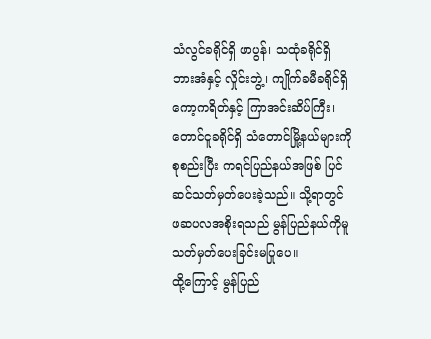သံလွင်ခရိုင်ရှိ ဖာပွန်၊ သထုံခရိုင်ရှိ ဘားအံနှင့် လှိုင်းဘွဲ့၊ ကျိုက်ခမီခရိုင်ရှိ ကော့ကရိတ်နှင့် ကြာအင်းဆိပ်ကြီး၊ တောင်ငူခရိုင်ရှိ သံတောင်မြို့နယ်များကို စုစည်းပြီး ကရင်ပြည်နယ်အဖြစ် ပြင်ဆင်သတ်မှတ်ပေးခဲ့သည်။ သို့ရာတွင် ဖဆပလအစိုးရသည် မွန်ပြည်နယ်ကိုမူ သတ်မှတ်ပေးခြင်းမပြုပေ။
ထို့ကြောင့် မွန်ပြည်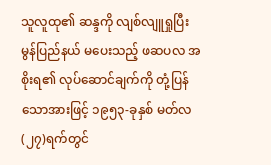သူလူထု၏ ဆန္ဒကို လျစ်လျူရှုပြီး မွန်ပြည်နယ် မပေးသည့် ဖဆပလ အစိုးရ၏ လုပ်ဆောင်ချက်ကို တုံ့ပြန်သောအားဖြင့် ၁၉၅၃-ခုနှစ် မတ်လ(၂၇)ရက်တွင်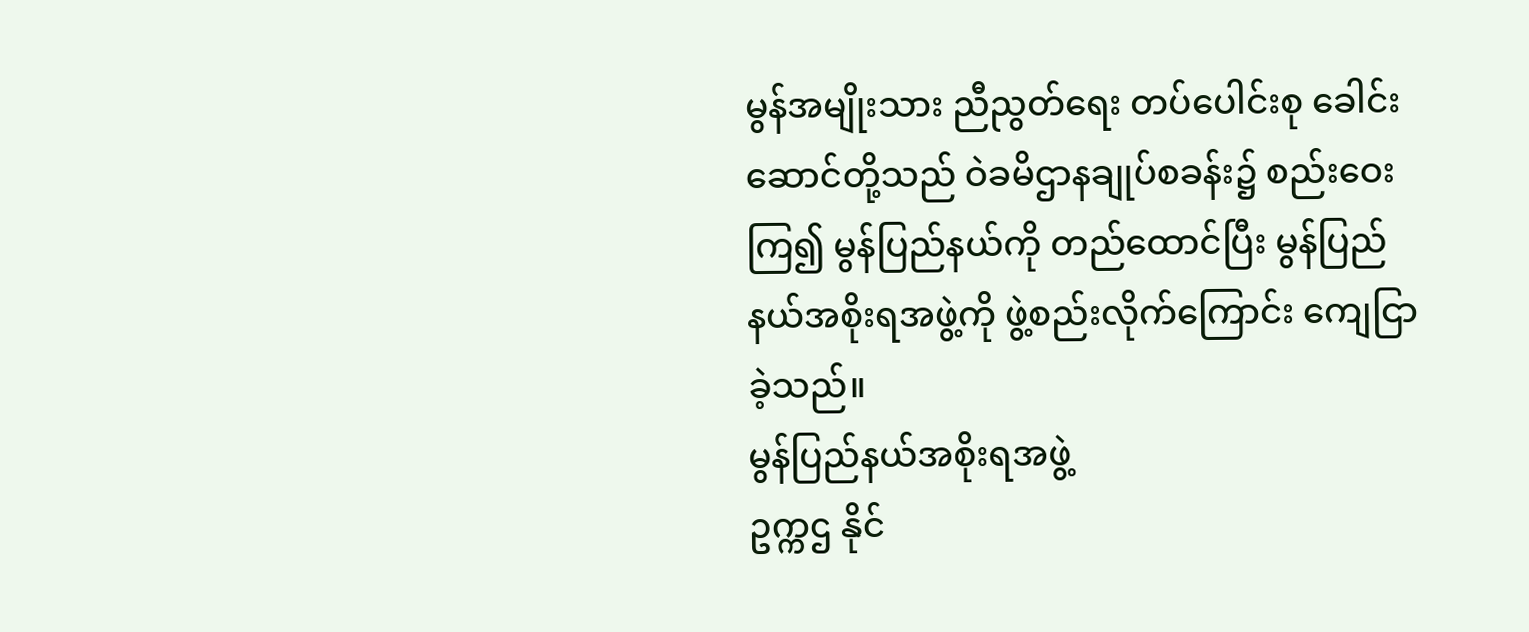မွန်အမျိုးသား ညီညွတ်ရေး တပ်ပေါင်းစု ခေါင်းဆောင်တို့သည် ဝဲခမိဌာနချုပ်စခန်း၌ စည်းဝေးကြ၍ မွန်ပြည်နယ်ကို တည်ထောင်ပြီး မွန်ပြည်နယ်အစိုးရအဖွဲ့ကို ဖွဲ့စည်းလိုက်ကြောင်း ကျေငြာခဲ့သည်။
မွန်ပြည်နယ်အစိုးရအဖွဲ့
ဥက္ကဌ နိုင်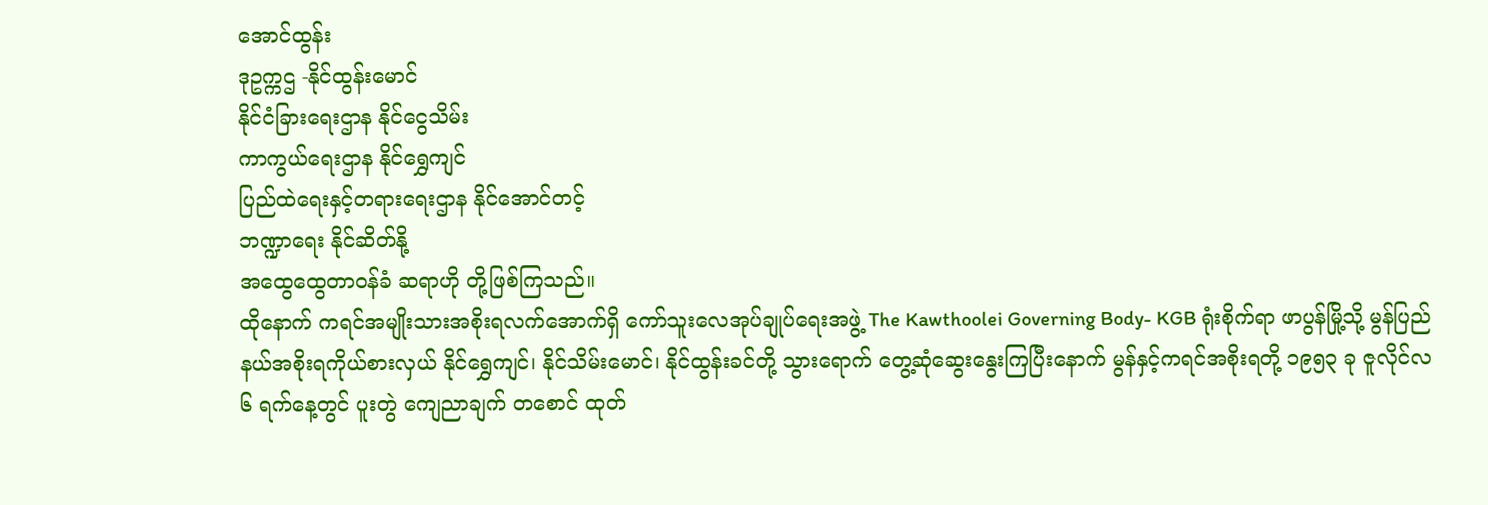အောင်ထွန်း
ဒုဥက္ကဌ -နိုင်ထွန်းမောင်
နိုင်ငံခြားရေးဌာန နိုင်ငွေသိမ်း
ကာကွယ်ရေးဌာန နိုင်ရွှေကျင်
ပြည်ထဲရေးနှင့်တရားရေးဌာန နိုင်အောင်တင့်
ဘဏ္ဍာရေး နိုင်ဆိတ်နို့
အထွေထွေတာဝန်ခံ ဆရာဟို တို့ဖြစ်ကြသည်။
ထိုနောက် ကရင်အမျိုးသားအစိုးရလက်အောက်ရှိ ကော်သူးလေအုပ်ချုပ်ရေးအဖွဲ့ The Kawthoolei Governing Body- KGB ရုံးစိုက်ရာ ဖာပွန်မြို့သို့ မွန်ပြည်နယ်အစိုးရကိုယ်စားလှယ် နိုင်ရွှေကျင်၊ နိုင်သိမ်းမောင်၊ နိုင်ထွန်းခင်တို့ သွားရောက် တွေ့ဆုံဆွေးနွေးကြပြီးနောက် မွန်နှင့်ကရင်အစိုးရတို့ ၁၉၅၃ ခု ဇူလိုင်လ ၆ ရက်နေ့တွင် ပူးတွဲ ကျေညာချက် တစောင် ထုတ်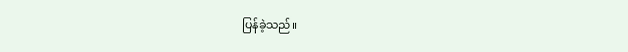ပြန်ခဲ့သည်။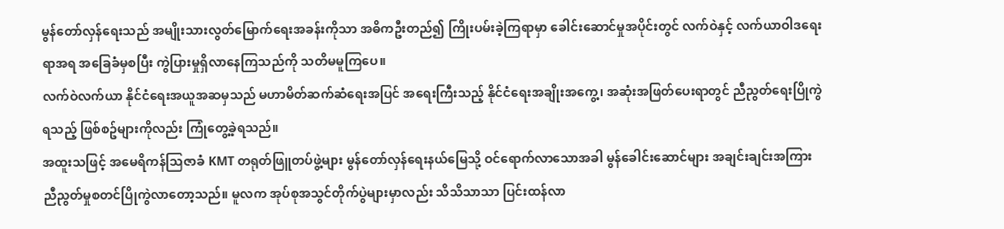မွန်တော်လှန်ရေးသည် အမျိုးသားလွတ်မြောက်ရေးအခန်းကိုသာ အဓိကဦးတည်၍ ကြိုးပမ်းခဲ့ကြရာမှာ ခေါင်းဆောင်မှုအပိုင်းတွင် လက်ဝဲနှင့် လက်ယာဝါဒရေးရာအရ အခြေခံမှစပြီး ကွဲပြားမှုရှိလာနေကြသည်ကို သတိမမူကြပေ။
လက်ဝဲလက်ယာ နိုင်ငံရေးအယူအဆမှသည် မဟာမိတ်ဆက်ဆံရေးအပြင် အရေးကြီးသည့် နိုင်ငံရေးအချိုးအကွေ့၊ အဆုံးအဖြတ်ပေးရာတွင် ညီညွတ်ရေးပြိုကွဲရသည့် ဖြစ်စဥ်များကိုလည်း ကြုံတွေ့ခဲ့ရသည်။
အထူးသဖြင့် အမေရိကန်သြဇာခံ KMT တရုတ်ဖြူတပ်ဖွဲ့များ မွန်တော်လှန်ရေးနယ်မြေသို့ ဝင်ရောက်လာသောအခါ မွန်ခေါင်းဆောင်များ အချင်းချင်းအကြား ညီညွတ်မှုစတင်ပြိုကွဲလာတော့သည်။ မူလက အုပ်စုအသွင်တိုက်ပွဲများမှာလည်း သိသိသာသာ ပြင်းထန်လာ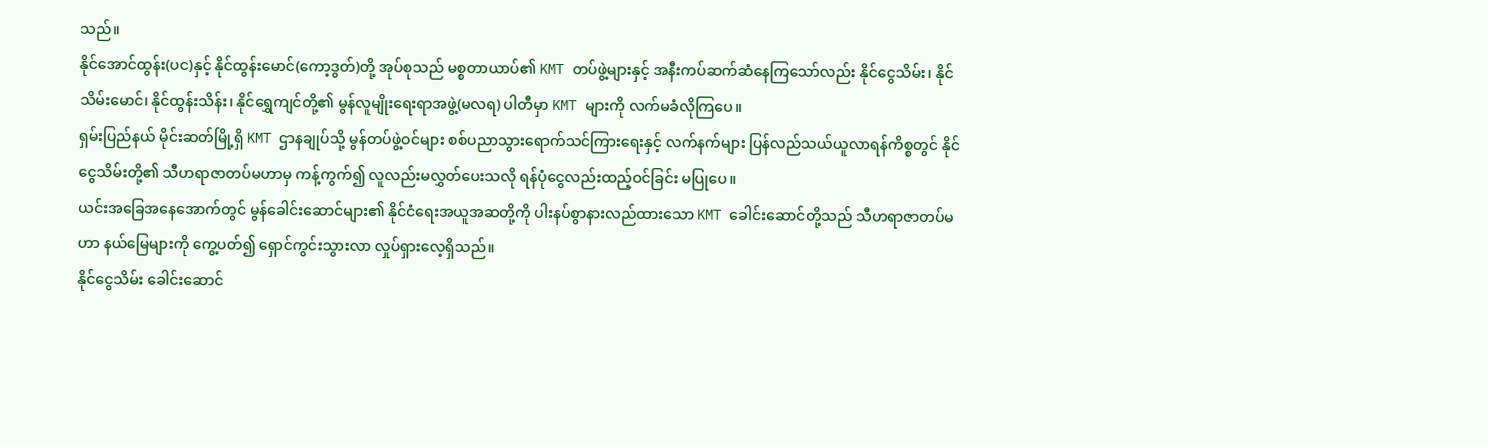သည်။
နိုင်အောင်ထွန်း(ပင)နှင့် နိုင်ထွန်းမောင်(ကော့ဒွတ်)တို့ အုပ်စုသည် မစ္စတာယာပ်၏ KMT တပ်ဖွဲ့များနှင့် အနီးကပ်ဆက်ဆံနေကြသော်လည်း နိုင်ငွေသိမ်း၊ နိုင်သိမ်းမောင်၊ နိုင်ထွန်းသိန်း၊ နိုင်ရွှေကျင်တို့၏ မွန်လူမျိုးရေးရာအဖွဲ့(မလရ) ပါတီမှာ KMT များကို လက်မခံလိုကြပေ။
ရှမ်းပြည်နယ် မိုင်းဆတ်မြို့ရှိ KMT ဌာနချုပ်သို့ မွန်တပ်ဖွဲ့ဝင်များ စစ်ပညာသွားရောက်သင်ကြားရေးနှင့် လက်နက်များ ပြန်လည်သယ်ယူလာရန်ကိစ္စတွင် နိုင်ငွေသိမ်းတို့၏ သီဟရာဇာတပ်မဟာမှ ကန့်ကွက်၍ လူလည်းမလွှတ်ပေးသလို ရန်ပုံငွေလည်းထည့်ဝင်ခြင်း မပြုပေ။
ယင်းအခြေအနေအောက်တွင် မွန်ခေါင်းဆောင်များ၏ နိုင်ငံရေးအယူအဆတို့ကို ပါးနပ်စွာနားလည်ထားသော KMT ခေါင်းဆောင်တို့သည် သီဟရာဇာတပ်မဟာ နယ်မြေများကို ကွေ့ပတ်၍ ရှောင်ကွင်းသွားလာ လှုပ်ရှားလေ့ရှိသည်။
နိုင်ငွေသိမ်း ခေါင်းဆောင်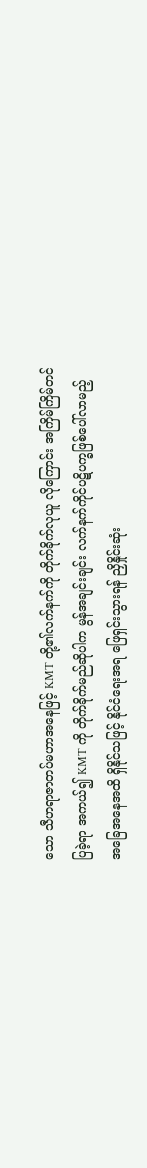သော သီဟရာဇာတပ်မဟာအနေဖြင့် KMT တို့၏လက်နက်ကို တိုက်ခိုက်လုယူ လိုကြောင်း အကြိမ်ကြိမ်တင်ပြခဲ့ရာ အကယ်၍ KMT ကို တိုက်ခိုက်မည်ဆိုပါက မွန်အချင်းချင်း လက်နက်ကိုင်ပဋိပက္ခဖြစ်ပေါ်လာမည့် အခြေအနေအထိ ရှိနိုင်သဖြင့် နိုင်ငံရေးအရ ဖြေရှင်းသွားရန် ညှိနှိုင်းဆုံး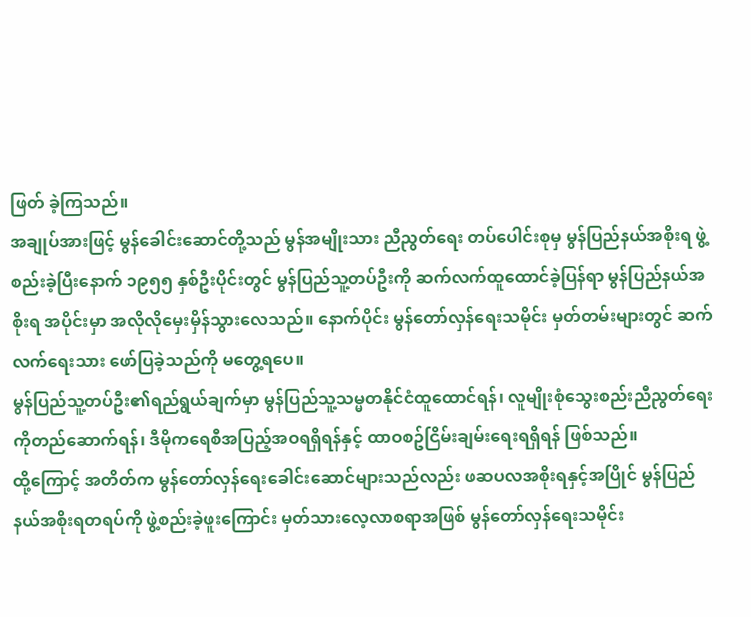ဖြတ် ခဲ့ကြသည်။
အချုပ်အားဖြင့် မွန်ခေါင်းဆောင်တို့သည် မွန်အမျိုးသား ညီညွတ်ရေး တပ်ပေါင်းစုမှ မွန်ပြည်နယ်အစိုးရ ဖွဲ့စည်းခဲ့ပြီးနောက် ၁၉၅၅ နှစ်ဦးပိုင်းတွင် မွန်ပြည်သူ့တပ်ဦးကို ဆက်လက်ထူထောင်ခဲ့ပြန်ရာ မွန်ပြည်နယ်အစိုးရ အပိုင်းမှာ အလိုလိုမှေးမှိန်သွားလေသည်။ နောက်ပိုင်း မွန်တော်လှန်ရေးသမိုင်း မှတ်တမ်းများတွင် ဆက်လက်ရေးသား ဖော်ပြခဲ့သည်ကို မတွေ့ရပေ။
မွန်ပြည်သူ့တပ်ဦး၏ရည်ရွယ်ချက်မှာ မွန်ပြည်သူ့သမ္မတနိုင်ငံထူထောင်ရန်၊ လူမျိုးစုံသွေးစည်းညီညွတ်ရေးကိုတည်ဆောက်ရန်၊ ဒီမိုကရေစီအပြည့်အဝရရှိရန်နှင့် ထာဝစဥ်ငြိမ်းချမ်းရေးရရှိရန် ဖြစ်သည်။
ထို့ကြောင့် အတိတ်က မွန်တော်လှန်ရေးခေါင်းဆောင်များသည်လည်း ဖဆပလအစိုးရနှင့်အပြိုင် မွန်ပြည်နယ်အစိုးရတရပ်ကို ဖွဲ့စည်းခဲ့ဖူးကြောင်း မှတ်သားလေ့လာစရာအဖြစ် မွန်တော်လှန်ရေးသမိုင်း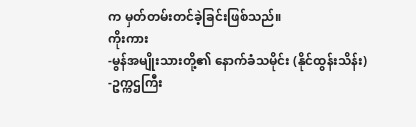က မှတ်တမ်းတင်ခဲ့ခြင်းဖြစ်သည်။
ကိုးကား
-မွန်အမျိုးသားတို့၏ နောက်ခံသမိုင်း (နိုင်ထွန်းသိန်း)
-ဥက္ကဌကြီး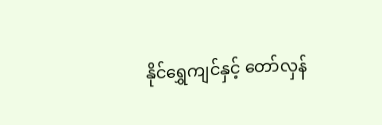နိုင်ရွှေကျင်နှင့် တော်လှန်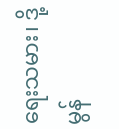ရေးသမား၊ ဒို့မွန်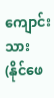ကျောင်းသား (နိုင်ဖေ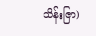သိန်းဇြာ)